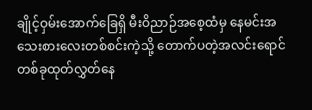ချိုင့်ဝှမ်းအောက်ခြေရှိ မီးဝိညာဉ်အစေ့ထံမှ နေမင်းအသေးစားလေးတစ်စင်းကဲ့သို့ တောက်ပတဲ့အလင်းရောင်တစ်ခုထုတ်လွှတ်နေ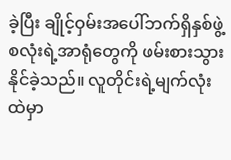ခဲ့ပြီး ချိုင့်ဝှမ်းအပေါ်ဘက်ရှိနှစ်ဖွဲ့စလုံးရဲ့အာရုံတွေကို ဖမ်းစားသွားနိုင်ခဲ့သည်။ လူတိုင်းရဲ့မျက်လုံးထဲမှာ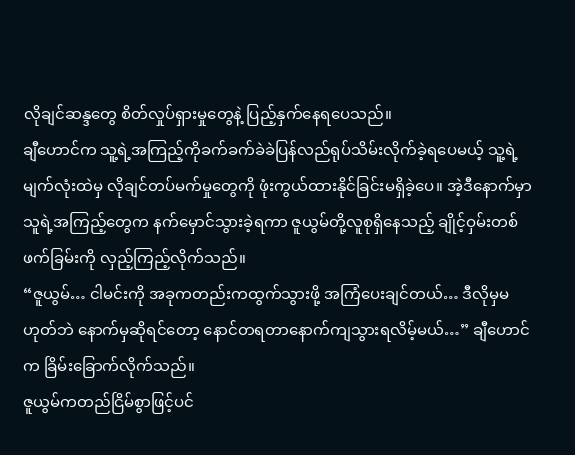လိုချင်ဆန္ဒတွေ စိတ်လှုပ်ရှားမှုတွေနဲ့ ပြည့်နှက်နေရပေသည်။
ချီဟောင်က သူ့ရဲ့အကြည့်ကိုခက်ခက်ခဲခဲပြန်လည်ရုပ်သိမ်းလိုက်ခဲ့ရပေမယ့် သူ့ရဲ့မျက်လုံးထဲမှ လိုချင်တပ်မက်မှုတွေကို ဖုံးကွယ်ထားနိုင်ခြင်းမရှိခဲ့ပေ။ အဲ့ဒီနောက်မှာသူရဲ့အကြည့်တွေက နက်မှောင်သွားခဲ့ရကာ ဇူယွမ်တို့လူစုရှိနေသည့် ချိုင့်ဝှမ်းတစ်ဖက်ခြမ်းကို လှည့်ကြည့်လိုက်သည်။
“ဇူယွမ်… ငါမင်းကို အခုကတည်းကထွက်သွားဖို့ အကြံပေးချင်တယ်… ဒီလိုမှမဟုတ်ဘဲ နောက်မှဆိုရင်တော့ နောင်တရတာနောက်ကျသွားရလိမ့်မယ်…” ချီဟောင်က ခြိမ်းခြောက်လိုက်သည်။
ဇူယွမ်ကတည်ငြိမ်စွာဖြင့်ပင်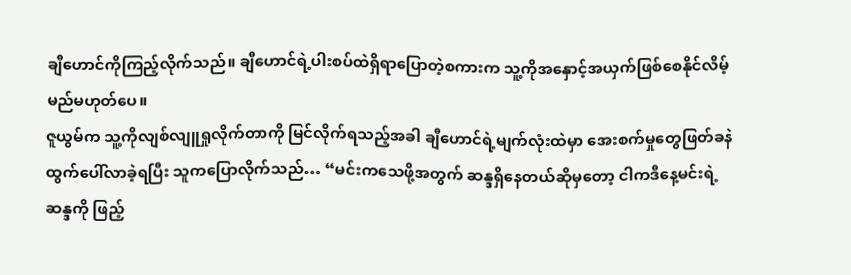ချီဟောင်ကိုကြည့်လိုက်သည်။ ချီဟောင်ရဲ့ပါးစပ်ထဲရှိရာပြောတဲ့စကားက သူ့ကိုအနှောင့်အယှက်ဖြစ်စေနိုင်လိမ့်မည်မဟုတ်ပေ။
ဇူယွမ်က သူ့ကိုလျစ်လျူရှုလိုက်တာကို မြင်လိုက်ရသည့်အခါ ချီဟောင်ရဲ့မျက်လုံးထဲမှာ အေးစက်မှုတွေဖြတ်ခနဲထွက်ပေါ်လာခဲ့ရပြီး သူကပြောလိုက်သည်… “မင်းကသေဖို့အတွက် ဆန္ဒရှိနေတယ်ဆိုမှတော့ ငါကဒီနေ့မင်းရဲ့ဆန္ဒကို ဖြည့်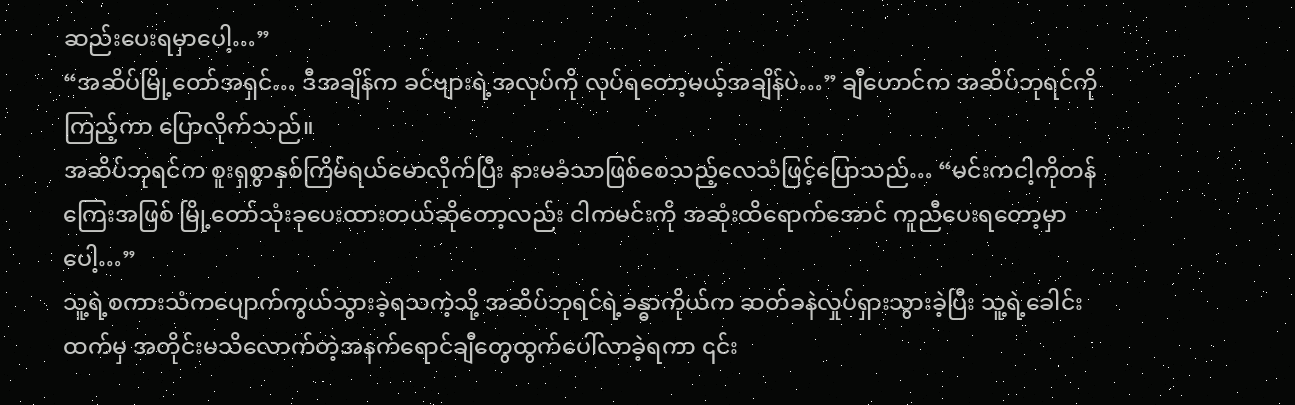ဆည်းပေးရမှာပေါ့…”
“အဆိပ်မြို့တော်အရှင်… ဒီအချိန်က ခင်ဗျားရဲ့အလုပ်ကို လုပ်ရတော့မယ့်အချိန်ပဲ…” ချီဟောင်က အဆိပ်ဘုရင်ကိုကြည့်ကာ ပြောလိုက်သည်။
အဆိပ်ဘုရင်က စူးရှစွာနှစ်ကြိမ်ရယ်မောလိုက်ပြီး နားမခံသာဖြစ်စေသည့်လေသံဖြင့်ပြောသည်… “မင်းကငါ့ကိုတန်ကြေးအဖြစ် မြို့တော်သုံးခုပေးထားတယ်ဆိုတော့လည်း ငါကမင်းကို အဆုံးထိရောက်အောင် ကူညီပေးရတော့မှာပေါ့…”
သူ့ရဲ့စကားသံကပျောက်ကွယ်သွားခဲ့ရသကဲ့သို့ အဆိပ်ဘုရင်ရဲ့ခန္ဓာကိုယ်က ဆတ်ခနဲလှုပ်ရှားသွားခဲ့ပြီး သူ့ရဲ့ခေါင်းထက်မှ အတိုင်းမသိလောက်တဲ့အနက်ရောင်ချီတွေထွက်ပေါ်လာခဲ့ရကာ ၎င်း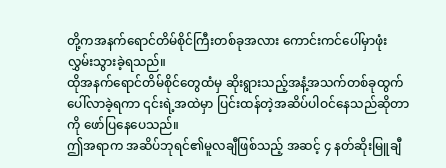တို့ကအနက်ရောင်တိမ်စိုင်ကြီးတစ်ခုအလား ကောင်းကင်ပေါ်မှာဖုံးလွှမ်းသွားခဲ့ရသည်။
ထိုအနက်ရောင်တိမ်စိုင်တွေထံမှ ဆိုးရွားသည့်အနံ့အသက်တစ်ခုထွက်ပေါ်လာခဲ့ရကာ ၎င်းရဲ့အထဲမှာ ပြင်းထန်တဲ့အဆိပ်ပါဝင်နေသည်ဆိုတာကို ဖော်ပြနေပေသည်။
ဤအရာက အဆိပ်ဘုရင်၏မူလချီဖြစ်သည့် အဆင့် ၄ နတ်ဆိုးမြူချီ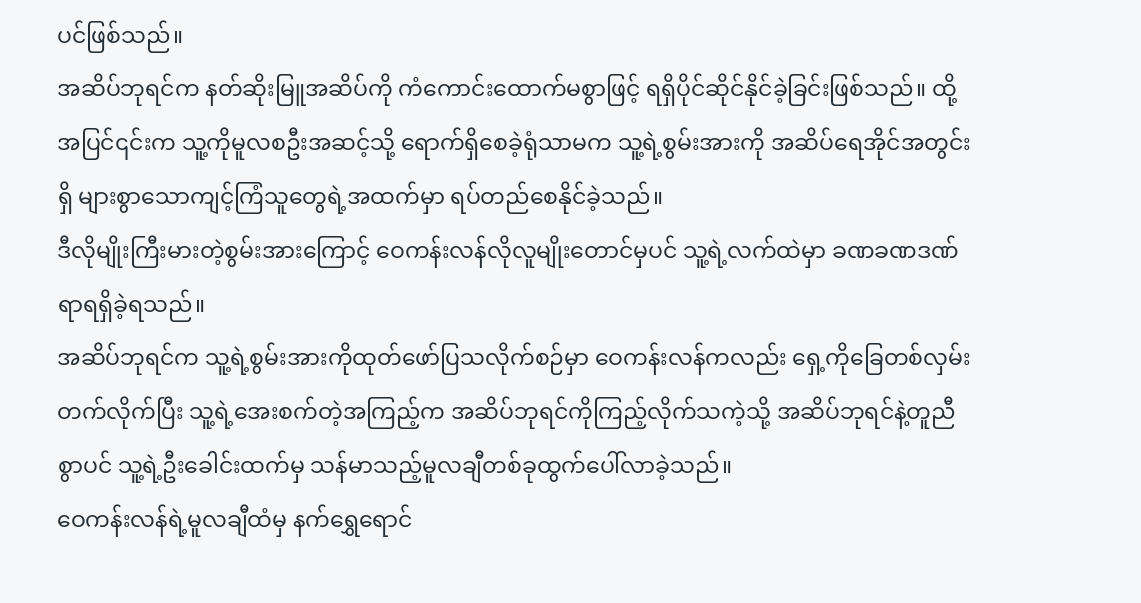ပင်ဖြစ်သည်။
အဆိပ်ဘုရင်က နတ်ဆိုးမြူအဆိပ်ကို ကံကောင်းထောက်မစွာဖြင့် ရရှိပိုင်ဆိုင်နိုင်ခဲ့ခြင်းဖြစ်သည်။ ထို့အပြင်၎င်းက သူ့ကိုမူလစဦးအဆင့်သို့ ရောက်ရှိစေခဲ့ရုံသာမက သူ့ရဲ့စွမ်းအားကို အဆိပ်ရေအိုင်အတွင်းရှိ များစွာသောကျင့်ကြံသူတွေရဲ့အထက်မှာ ရပ်တည်စေနိုင်ခဲ့သည်။
ဒီလိုမျိုးကြီးမားတဲ့စွမ်းအားကြောင့် ဝေကန်းလန်လိုလူမျိုးတောင်မှပင် သူ့ရဲ့လက်ထဲမှာ ခဏခဏဒဏ်ရာရရှိခဲ့ရသည်။
အဆိပ်ဘုရင်က သူ့ရဲ့စွမ်းအားကိုထုတ်ဖော်ပြသလိုက်စဉ်မှာ ဝေကန်းလန်ကလည်း ရှေ့ကိုခြေတစ်လှမ်းတက်လိုက်ပြီး သူ့ရဲ့အေးစက်တဲ့အကြည့်က အဆိပ်ဘုရင်ကိုကြည့်လိုက်သကဲ့သို့ အဆိပ်ဘုရင်နဲ့တူညီစွာပင် သူ့ရဲ့ဦးခေါင်းထက်မှ သန်မာသည့်မူလချီတစ်ခုထွက်ပေါ်လာခဲ့သည်။
ဝေကန်းလန်ရဲ့မူလချီထံမှ နက်ရွှေရောင်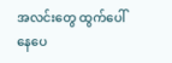အလင်းတွေ ထွက်ပေါ်နေပေ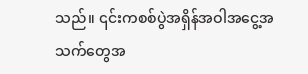သည်။ ၎င်းကစစ်ပွဲအရှိန်အဝါအငွေ့အသက်တွေအ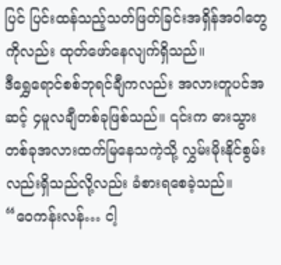ပြင် ပြင်းထန်သည့်သတ်ဖြတ်ခြင်းအရှိန်အဝါတွေကိုလည်း ထုတ်ဖော်နေလျက်ရှိသည်။
ဒီရွှေရောင်စစ်ဘုရင်ချီကလည်း အလားတူပင်အဆင့် ၄မူလချီတစ်ခုဖြစ်သည်။ ၎င်းက ဓားသွားတစ်ခုအလားထက်မြနေသကဲ့သို့ လွှမ်းမိုးနိုင်စွမ်းလည်းရှိသည်လို့လည်း ခံစားရစေခဲ့သည်။
“ဝေကန်းလန်… ငါ့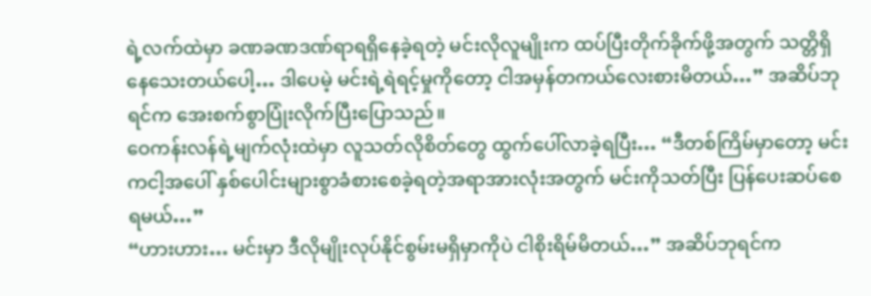ရဲ့လက်ထဲမှာ ခဏခဏဒဏ်ရာရရှိနေခဲ့ရတဲ့ မင်းလိုလူမျိုးက ထပ်ပြီးတိုက်ခိုက်ဖို့အတွက် သတ္တိရှိနေသေးတယ်ပေါ့… ဒါပေမဲ့ မင်းရဲ့ရဲရင့်မှုကိုတော့ ငါအမှန်တကယ်လေးစားမိတယ်…” အဆိပ်ဘုရင်က အေးစက်စွာပြုံးလိုက်ပြီးပြောသည်။
ဝေကန်းလန်ရဲ့မျက်လုံးထဲမှာ လူသတ်လိုစိတ်တွေ ထွက်ပေါ်လာခဲ့ရပြီး… “ဒီတစ်ကြိမ်မှာတော့ မင်းကငါ့အပေါ် နှစ်ပေါင်းများစွာခံစားစေခဲ့ရတဲ့အရာအားလုံးအတွက် မင်းကိုသတ်ပြီး ပြန်ပေးဆပ်စေရမယ်…”
“ဟားဟား… မင်းမှာ ဒီလိုမျိုးလုပ်နိုင်စွမ်းမရှိမှာကိုပဲ ငါစိုးရိမ်မိတယ်…” အဆိပ်ဘုရင်က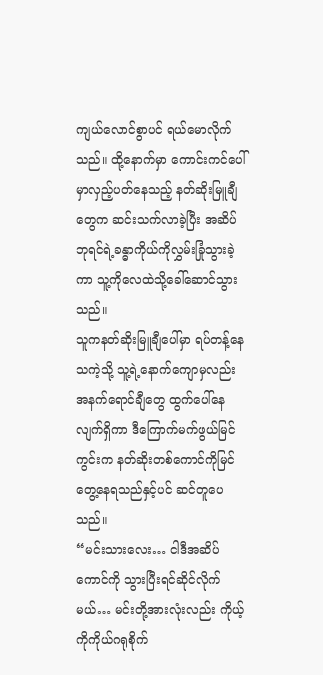ကျယ်လောင်စွာပင် ရယ်မောလိုက်သည်။ ထို့နောက်မှာ ကောင်းကင်ပေါ်မှာလှည့်ပတ်နေသည့် နတ်ဆိုးမြူချီတွေက ဆင်းသက်လာခဲ့ပြီး အဆိပ်ဘုရင်ရဲ့ခန္ဓာကိုယ်ကိုလွှမ်းခြုံသွားခဲ့ကာ သူ့ကိုလေထဲသို့ခေါ်ဆောင်သွားသည်။
သူကနတ်ဆိုးမြူချီပေါ်မှာ ရပ်တန့်နေသကဲ့သို့ သူ့ရဲ့နောက်ကျောမှလည်းအနက်ရောင်ချီတွေ ထွက်ပေါ်နေလျက်ရှိကာ ဒီကြောက်မက်ဖွယ်မြင်ကွင်းက နတ်ဆိုးတစ်ကောင်ကိုမြင်တွေ့နေရသည်နှင့်ပင် ဆင်တူပေသည်။
“မင်းသားလေး… ငါဒီအဆိပ်ကောင်ကို သွားပြီးရင်ဆိုင်လိုက်မယ်… မင်းတို့အားလုံးလည်း ကိုယ့်ကိုကိုယ်ဂရုစိုက်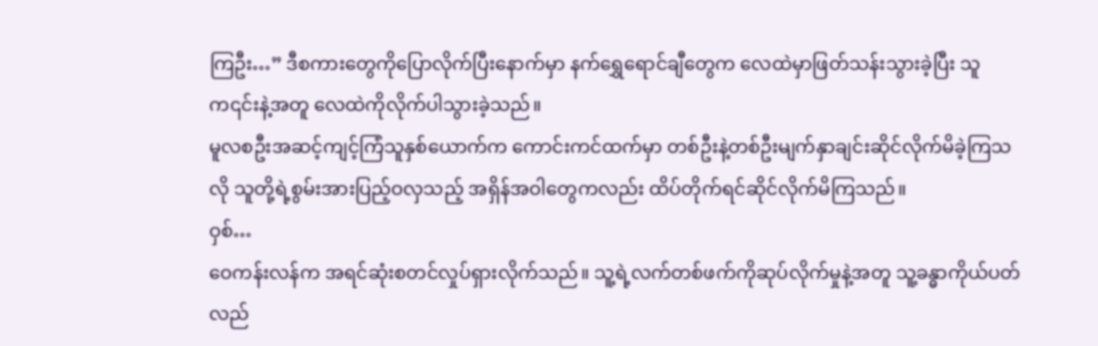ကြဦး…” ဒီစကားတွေကိုပြောလိုက်ပြီးနောက်မှာ နက်ရွှေရောင်ချီတွေက လေထဲမှာဖြတ်သန်းသွားခဲ့ပြီး သူက၎င်းနဲ့အတူ လေထဲကိုလိုက်ပါသွားခဲ့သည်။
မူလစဦးအဆင့်ကျင့်ကြံသူနှစ်ယောက်က ကောင်းကင်ထက်မှာ တစ်ဦးနဲ့တစ်ဦးမျက်နှာချင်းဆိုင်လိုက်မိခဲ့ကြသလို သူတို့ရဲ့စွမ်းအားပြည့်ဝလှသည့် အရှိန်အဝါတွေကလည်း ထိပ်တိုက်ရင်ဆိုင်လိုက်မိကြသည်။
ဝှစ်…
ဝေကန်းလန်က အရင်ဆုံးစတင်လှုပ်ရှားလိုက်သည်။ သူ့ရဲ့လက်တစ်ဖက်ကိုဆုပ်လိုက်မှုနဲ့အတူ သူ့ခန္ဓာကိုယ်ပတ်လည်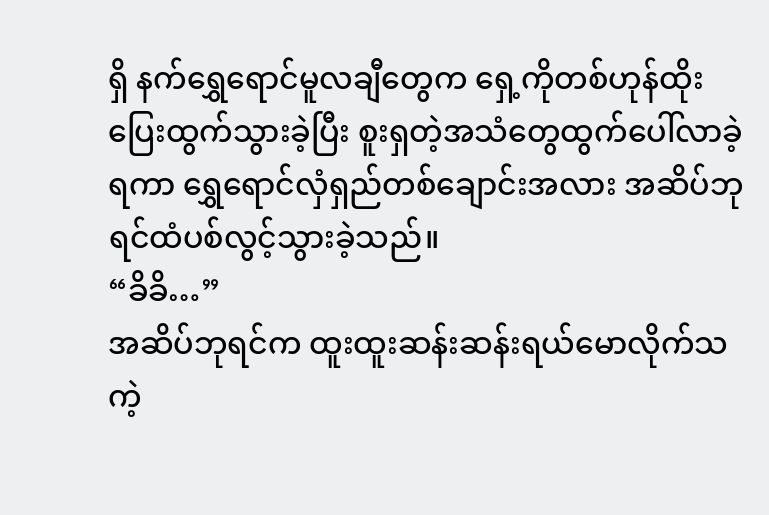ရှိ နက်ရွှေရောင်မူလချီတွေက ရှေ့ကိုတစ်ဟုန်ထိုးပြေးထွက်သွားခဲ့ပြီး စူးရှတဲ့အသံတွေထွက်ပေါ်လာခဲ့ရကာ ရွှေရောင်လှံရှည်တစ်ချောင်းအလား အဆိပ်ဘုရင်ထံပစ်လွင့်သွားခဲ့သည်။
“ခိခိ…”
အဆိပ်ဘုရင်က ထူးထူးဆန်းဆန်းရယ်မောလိုက်သကဲ့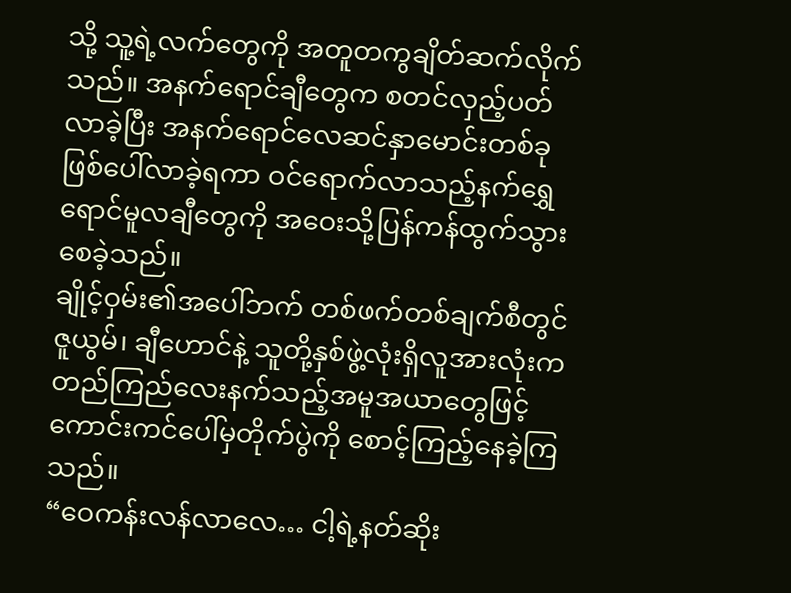သို့ သူ့ရဲ့လက်တွေကို အတူတကွချိတ်ဆက်လိုက်သည်။ အနက်ရောင်ချီတွေက စတင်လှည့်ပတ်လာခဲ့ပြီး အနက်ရောင်လေဆင်နှာမောင်းတစ်ခုဖြစ်ပေါ်လာခဲ့ရကာ ဝင်ရောက်လာသည့်နက်ရွှေရောင်မူလချီတွေကို အဝေးသို့ပြန်ကန်ထွက်သွားစေခဲ့သည်။
ချိုင့်ဝှမ်း၏အပေါ်ဘက် တစ်ဖက်တစ်ချက်စီတွင် ဇူယွမ်၊ ချီဟောင်နဲ့ သူတို့နှစ်ဖွဲ့လုံးရှိလူအားလုံးက တည်ကြည်လေးနက်သည့်အမူအယာတွေဖြင့် ကောင်းကင်ပေါ်မှတိုက်ပွဲကို စောင့်ကြည့်နေခဲ့ကြသည်။
“ဝေကန်းလန်လာလေ… ငါ့ရဲ့နတ်ဆိုး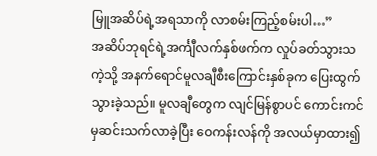မြူအဆိပ်ရဲ့အရသာကို လာစမ်းကြည့်စမ်းပါ…”
အဆိပ်ဘုရင်ရဲ့အင်္ကျီလက်နှစ်ဖက်က လှုပ်ခတ်သွားသကဲ့သို့ အနက်ရောင်မူလချီစီးကြောင်းနှစ်ခုက ပြေးထွက်သွားခဲ့သည်။ မူလချီတွေက လျင်မြန်စွာပင် ကောင်းကင်မှဆင်းသက်လာခဲ့ပြီး ဝေကန်းလန်ကို အလယ်မှာထား၍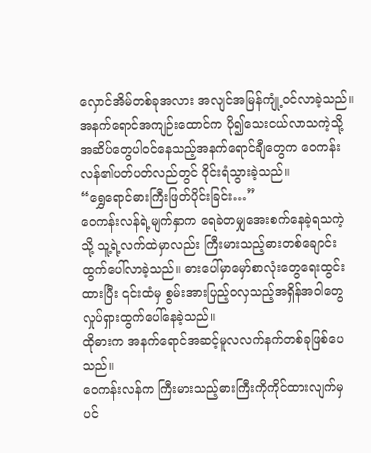လှောင်အိမ်တစ်ခုအလား အလျင်အမြန်ကျုံ့ဝင်လာခဲ့သည်။
အနက်ရောင်အကျဉ်းထောင်က ပို၍သေးငယ်လာသကဲ့သို့ အဆိပ်တွေပါဝင်နေသည့်အနက်ရောင်ချီတွေက ဝေကန်းလန်၏ပတ်ပတ်လည်တွင် ဝိုင်းရံသွားခဲ့သည်။
“ရွှေရောင်ဓားကြီးဖြတ်ပိုင်းခြင်း…”
ဝေကန်းလန်ရဲ့မျက်နှာက ရေခဲတမျှအေးစက်နေခဲ့ရသကဲ့သို့ သူ့ရဲ့လက်ထဲမှာလည်း ကြီးမားသည့်ဓားတစ်ချောင်းထွက်ပေါ်လာခဲ့သည်။ ဓားပေါ်မှာမှော်စာလုံးတွေရေးထွင်းထားပြီး ၎င်းထံမှ စွမ်းအားပြည့်ဝလှသည့်အရှိန်အဝါတွေ လှုပ်ရှားထွက်ပေါ်နေခဲ့သည်။
ထိုဓားက အနက်ရောင်အဆင့်မူလလက်နက်တစ်ခုဖြစ်ပေသည်။
ဝေကန်းလန်က ကြီးမားသည့်ဓားကြီးကိုကိုင်ထားလျက်မှပင်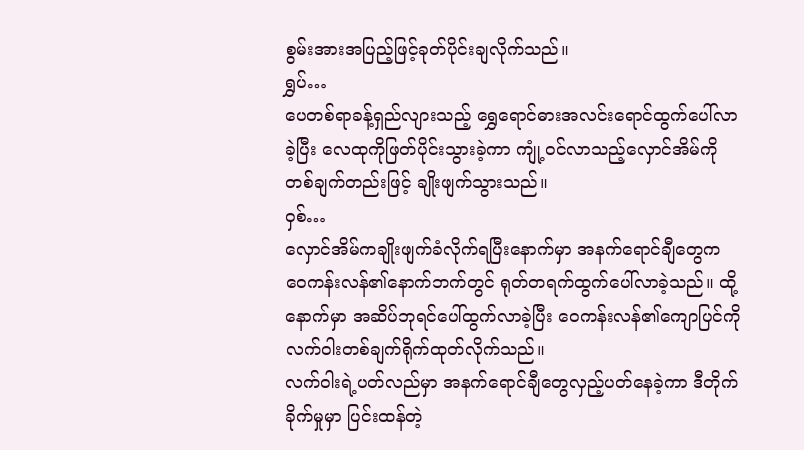စွမ်းအားအပြည့်ဖြင့်ခုတ်ပိုင်းချလိုက်သည်။
ရွှပ်…
ပေတစ်ရာခန့်ရှည်လျားသည့် ရွှေရောင်ဓားအလင်းရောင်ထွက်ပေါ်လာခဲ့ပြီး လေထုကိုဖြတ်ပိုင်းသွားခဲ့ကာ ကျုံ့ဝင်လာသည့်လှောင်အိမ်ကို တစ်ချက်တည်းဖြင့် ချိုးဖျက်သွားသည်။
ဝှစ်…
လှောင်အိမ်ကချိုးဖျက်ခံလိုက်ရပြီးနောက်မှာ အနက်ရောင်ချီတွေက ဝေကန်းလန်၏နောက်ဘက်တွင် ရုတ်တရက်ထွက်ပေါ်လာခဲ့သည်။ ထို့နောက်မှာ အဆိပ်ဘုရင်ပေါ်ထွက်လာခဲ့ပြီး ဝေကန်းလန်၏ကျောပြင်ကို လက်ဝါးတစ်ချက်ရိုက်ထုတ်လိုက်သည်။
လက်ဝါးရဲ့ပတ်လည်မှာ အနက်ရောင်ချီတွေလှည့်ပတ်နေခဲ့ကာ ဒီတိုက်ခိုက်မှုမှာ ပြင်းထန်တဲ့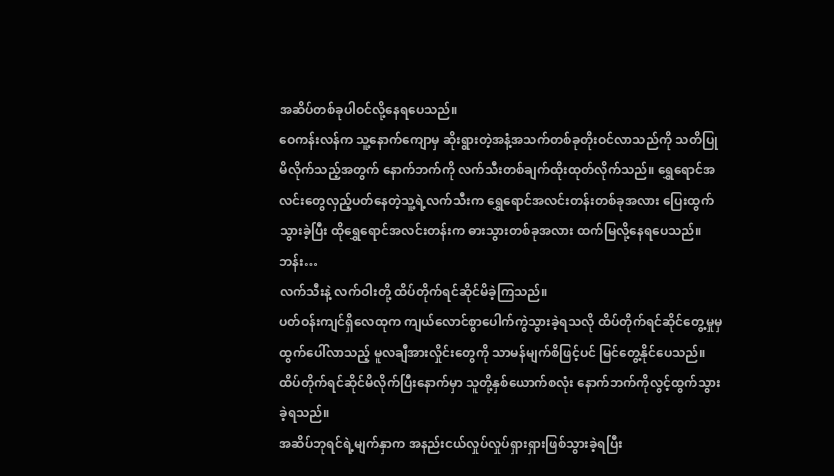အဆိပ်တစ်ခုပါဝင်လို့နေရပေသည်။
ဝေကန်းလန်က သူ့နောက်ကျောမှ ဆိုးရွားတဲ့အနံ့အသက်တစ်ခုတိုးဝင်လာသည်ကို သတိပြုမိလိုက်သည့်အတွက် နောက်ဘက်ကို လက်သီးတစ်ချက်ထိုးထုတ်လိုက်သည်။ ရွှေရောင်အလင်းတွေလှည့်ပတ်နေတဲ့သူ့ရဲ့လက်သီးက ရွှေရောင်အလင်းတန်းတစ်ခုအလား ပြေးထွက်သွားခဲ့ပြီး ထိုရွှေရောင်အလင်းတန်းက ဓားသွားတစ်ခုအလား ထက်မြလို့နေရပေသည်။
ဘန်း…
လက်သီးနဲ့ လက်ဝါးတို့ ထိပ်တိုက်ရင်ဆိုင်မိခဲ့ကြသည်။
ပတ်ဝန်းကျင်ရှိလေထုက ကျယ်လောင်စွာပေါက်ကွဲသွားခဲ့ရသလို ထိပ်တိုက်ရင်ဆိုင်တွေ့မှုမှထွက်ပေါ်လာသည့် မူလချီအားလှိုင်းတွေကို သာမန်မျက်စိဖြင့်ပင် မြင်တွေ့နိုင်ပေသည်။
ထိပ်တိုက်ရင်ဆိုင်မိလိုက်ပြီးနောက်မှာ သူတို့နှစ်ယောက်စလုံး နောက်ဘက်ကိုလွင့်ထွက်သွားခဲ့ရသည်။
အဆိပ်ဘုရင်ရဲ့မျက်နှာက အနည်းငယ်လှုပ်လှုပ်ရှားရှားဖြစ်သွားခဲ့ရပြီး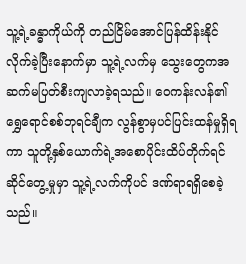သူ့ရဲ့ခန္ဓာကိုယ်ကို တည်ငြိမ်အောင်ပြန်ထိန်းနိုင်လိုက်ခဲ့ပြီးနောက်မှာ သူ့ရဲ့လက်မှ သွေးတွေကအဆက်မပြတ်စီးကျလာခဲ့ရသည်။ ဝေကန်းလန်၏ ရွှေရောင်စစ်ဘုရင်ချီက လွန်စွာမှပင်ပြင်းထန်မှုရှိရကာ သူတို့နှစ်ယောက်ရဲ့အစောပိုင်းထိပ်တိုက်ရင်ဆိုင်တွေ့မှုမှာ သူ့ရဲ့လက်ကိုပင် ဒဏ်ရာရရှိစေခဲ့သည်။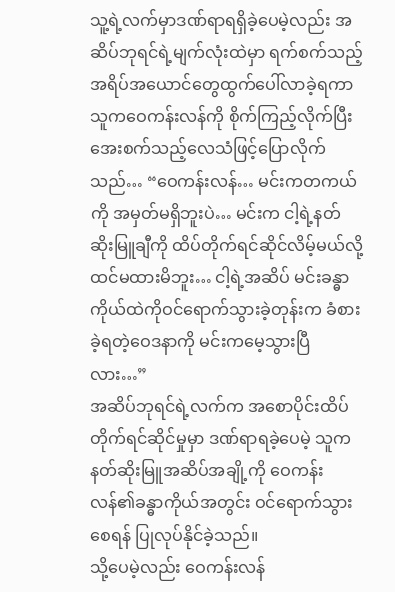သူ့ရဲ့လက်မှာဒဏ်ရာရရှိခဲ့ပေမဲ့လည်း အဆိပ်ဘုရင်ရဲ့မျက်လုံးထဲမှာ ရက်စက်သည့်အရိပ်အယောင်တွေထွက်ပေါ်လာခဲ့ရကာ သူကဝေကန်းလန်ကို စိုက်ကြည့်လိုက်ပြီး အေးစက်သည့်လေသံဖြင့်ပြောလိုက်သည်… “ဝေကန်းလန်… မင်းကတကယ်ကို အမှတ်မရှိဘူးပဲ… မင်းက ငါ့ရဲ့နတ်ဆိုးမြူချီကို ထိပ်တိုက်ရင်ဆိုင်လိမ့်မယ်လို့ ထင်မထားမိဘူး… ငါ့ရဲ့အဆိပ် မင်းခန္ဓာကိုယ်ထဲကိုဝင်ရောက်သွားခဲ့တုန်းက ခံစားခဲ့ရတဲ့ဝေဒနာကို မင်းကမေ့သွားပြီလား…”
အဆိပ်ဘုရင်ရဲ့လက်က အစောပိုင်းထိပ်တိုက်ရင်ဆိုင်မှုမှာ ဒဏ်ရာရခဲ့ပေမဲ့ သူကနတ်ဆိုးမြူအဆိပ်အချို့ကို ဝေကန်းလန်၏ခန္ဓာကိုယ်အတွင်း ဝင်ရောက်သွားစေရန် ပြုလုပ်နိုင်ခဲ့သည်။
သို့ပေမဲ့လည်း ဝေကန်းလန်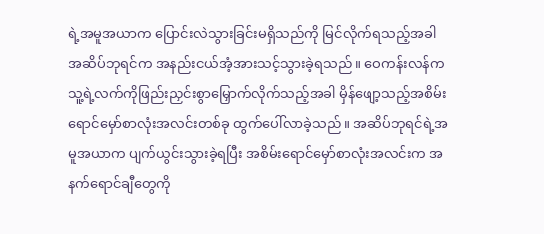ရဲ့အမူအယာက ပြောင်းလဲသွားခြင်းမရှိသည်ကို မြင်လိုက်ရသည့်အခါ အဆိပ်ဘုရင်က အနည်းငယ်အံ့အားသင့်သွားခဲ့ရသည်။ ဝေကန်းလန်က သူ့ရဲ့လက်ကိုဖြည်းညှင်းစွာမြှောက်လိုက်သည့်အခါ မှိန်ဖျော့သည့်အစိမ်းရောင်မှော်စာလုံးအလင်းတစ်ခု ထွက်ပေါ်လာခဲ့သည်။ အဆိပ်ဘုရင်ရဲ့အမူအယာက ပျက်ယွင်းသွားခဲ့ရပြီး အစိမ်းရောင်မှော်စာလုံးအလင်းက အနက်ရောင်ချီတွေကို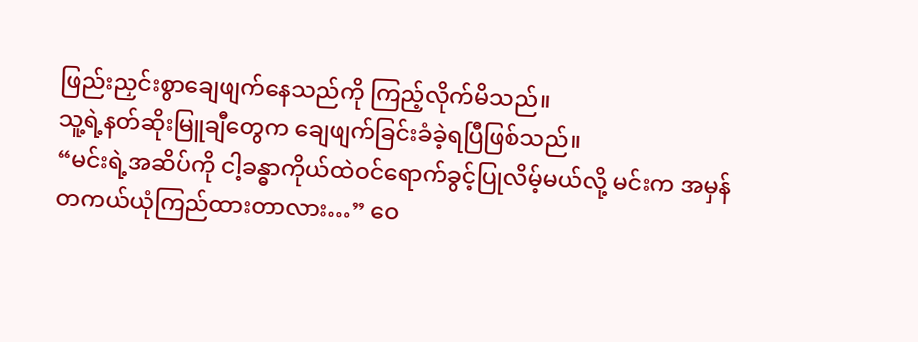ဖြည်းညှင်းစွာချေဖျက်နေသည်ကို ကြည့်လိုက်မိသည်။
သူ့ရဲ့နတ်ဆိုးမြူချီတွေက ချေဖျက်ခြင်းခံခဲ့ရပြီဖြစ်သည်။
“မင်းရဲ့အဆိပ်ကို ငါ့ခန္ဓာကိုယ်ထဲဝင်ရောက်ခွင့်ပြုလိမ့်မယ်လို့ မင်းက အမှန်တကယ်ယုံကြည်ထားတာလား…” ဝေ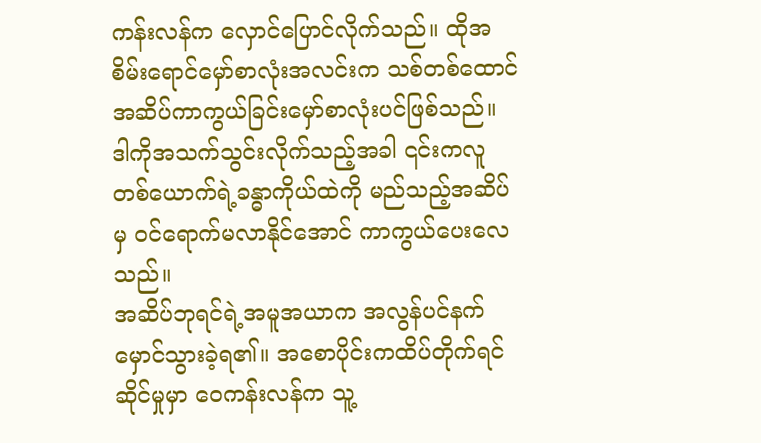ကန်းလန်က လှောင်ပြောင်လိုက်သည်။ ထိုအစိမ်းရောင်မှော်စာလုံးအလင်းက သစ်တစ်ထောင်အဆိပ်ကာကွယ်ခြင်းမှော်စာလုံးပင်ဖြစ်သည်။
ဒါကိုအသက်သွင်းလိုက်သည့်အခါ ၎င်းကလူတစ်ယောက်ရဲ့ခန္ဓာကိုယ်ထဲကို မည်သည့်အဆိပ်မှ ဝင်ရောက်မလာနိုင်အောင် ကာကွယ်ပေးလေသည်။
အဆိပ်ဘုရင်ရဲ့အမူအယာက အလွန်ပင်နက်မှောင်သွားခဲ့ရ၏။ အစောပိုင်းကထိပ်တိုက်ရင်ဆိုင်မှုမှာ ဝေကန်းလန်က သူ့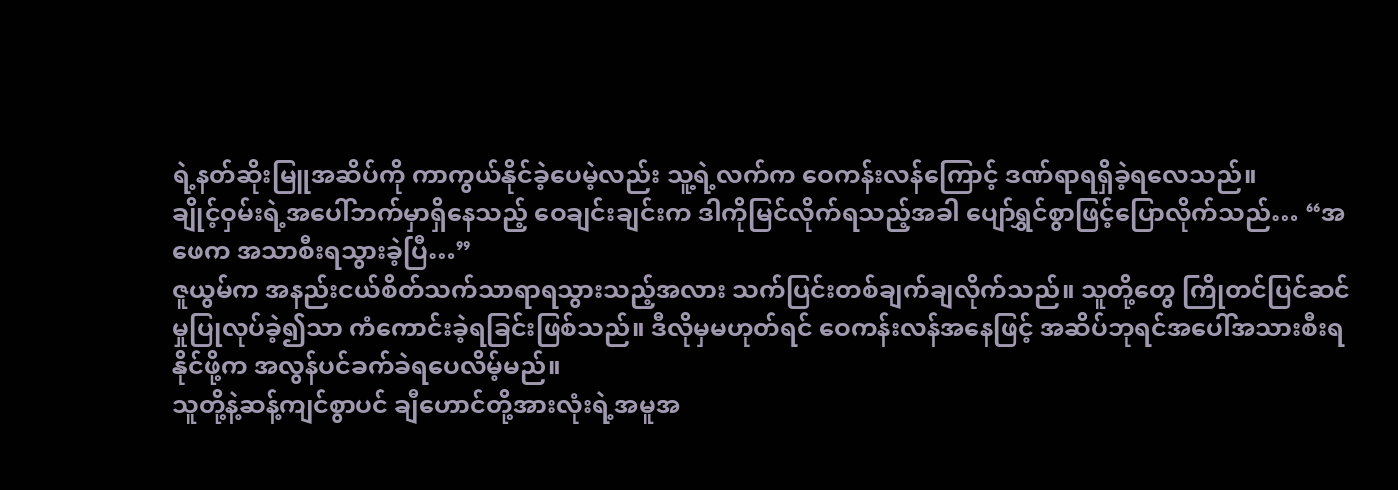ရဲ့နတ်ဆိုးမြူအဆိပ်ကို ကာကွယ်နိုင်ခဲ့ပေမဲ့လည်း သူ့ရဲ့လက်က ဝေကန်းလန်ကြောင့် ဒဏ်ရာရရှိခဲ့ရလေသည်။
ချိုင့်ဝှမ်းရဲ့အပေါ်ဘက်မှာရှိနေသည့် ဝေချင်းချင်းက ဒါကိုမြင်လိုက်ရသည့်အခါ ပျော်ရွှင်စွာဖြင့်ပြောလိုက်သည်… “အဖေက အသာစီးရသွားခဲ့ပြီ…”
ဇူယွမ်က အနည်းငယ်စိတ်သက်သာရာရသွားသည့်အလား သက်ပြင်းတစ်ချက်ချလိုက်သည်။ သူတို့တွေ ကြိုတင်ပြင်ဆင်မှုပြုလုပ်ခဲ့၍သာ ကံကောင်းခဲ့ရခြင်းဖြစ်သည်။ ဒီလိုမှမဟုတ်ရင် ဝေကန်းလန်အနေဖြင့် အဆိပ်ဘုရင်အပေါ်အသားစီးရနိုင်ဖို့က အလွန်ပင်ခက်ခဲရပေလိမ့်မည်။
သူတို့နဲ့ဆန့်ကျင်စွာပင် ချီဟောင်တို့အားလုံးရဲ့အမူအ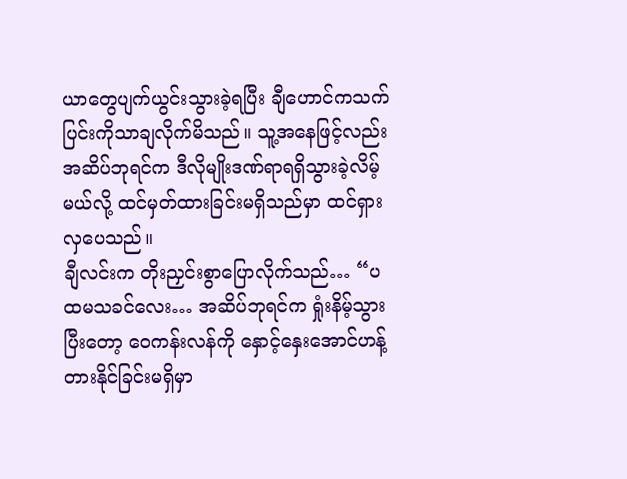ယာတွေပျက်ယွင်းသွားခဲ့ရပြီး ချီဟောင်ကသက်ပြင်းကိုသာချလိုက်မိသည်။ သူ့အနေဖြင့်လည်း အဆိပ်ဘုရင်က ဒီလိုမျိုးဒဏ်ရာရရှိသွားခဲ့လိမ့်မယ်လို့ ထင်မှတ်ထားခြင်းမရှိသည်မှာ ထင်ရှားလှပေသည်။
ချီလင်းက တိုးညှင်းစွာပြောလိုက်သည်… “ပထမသခင်လေး… အဆိပ်ဘုရင်က ရှုံးနိမ့်သွားပြီးတော့ ဝေကန်းလန်ကို နှောင့်နှေးအောင်ဟန့်တားနိုင်ခြင်းမရှိမှာ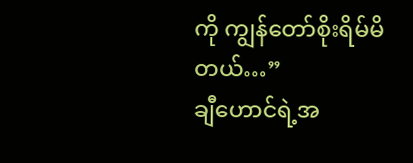ကို ကျွန်တော်စိုးရိမ်မိတယ်…”
ချီဟောင်ရဲ့အ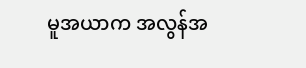မူအယာက အလွန်အ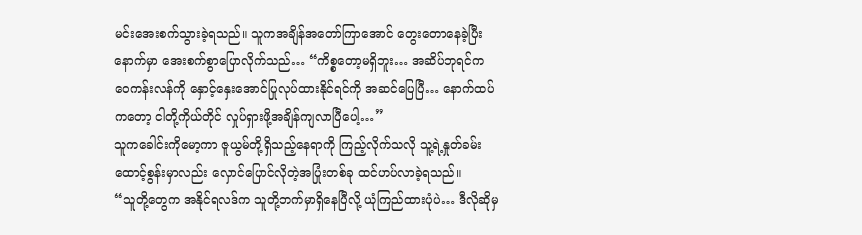မင်းအေးစက်သွားခဲ့ရသည်။ သူကအချိန်အတော်ကြာအောင် တွေးတောနေခဲ့ပြီးနောက်မှာ အေးစက်စွာပြောလိုက်သည်… “ကိစ္စတော့မရှိဘူး… အဆိပ်ဘုရင်က ဝေကန်းလန်ကို နှောင့်နှေးအောင်ပြုလုပ်ထားနိုင်ရင်ကို အဆင်ပြေပြီ… နောက်ထပ်ကတော့ ငါတို့ကိုယ်တိုင် လှုပ်ရှားဖို့အချိန်ကျလာပြီပေါ့…”
သူကခေါင်းကိုမော့ကာ ဇူယွမ်တို့ရှိသည့်နေရာကို ကြည့်လိုက်သလို သူ့ရဲ့နှုတ်ခမ်းထောင့်စွန်းမှာလည်း လှောင်ပြောင်လိုတဲ့အပြုံးတစ်ခု ထင်ဟပ်လာခဲ့ရသည်။
“သူတို့တွေက အနိုင်ရလဒ်က သူတို့ဘက်မှာရှိနေပြီလို့ ယုံကြည်ထားပုံပဲ… ဒီလိုဆိုမှ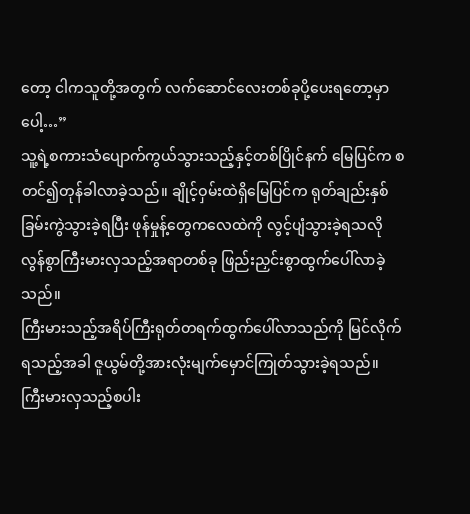တော့ ငါကသူတို့အတွက် လက်ဆောင်လေးတစ်ခုပို့ပေးရတော့မှာပေါ့…”
သူ့ရဲ့စကားသံပျောက်ကွယ်သွားသည့်နှင့်တစ်ပြိုင်နက် မြေပြင်က စတင်၍တုန်ခါလာခဲ့သည်။ ချိုင့်ဝှမ်းထဲရှိမြေပြင်က ရုတ်ချည်းနှစ်ခြမ်းကွဲသွားခဲ့ရပြီး ဖုန်မှုန့်တွေကလေထဲကို လွင့်ပျံသွားခဲ့ရသလို လွန်စွာကြီးမားလှသည့်အရာတစ်ခု ဖြည်းညှင်းစွာထွက်ပေါ်လာခဲ့သည်။
ကြီးမားသည့်အရိပ်ကြီးရုတ်တရက်ထွက်ပေါ်လာသည်ကို မြင်လိုက်ရသည့်အခါ ဇူယွမ်တို့အားလုံးမျက်မှောင်ကြုတ်သွားခဲ့ရသည်။
ကြီးမားလှသည့်စပါး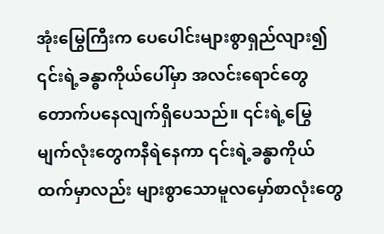အုံးမြွေကြီးက ပေပေါင်းများစွာရှည်လျား၍ ၎င်းရဲ့ခန္ဓာကိုယ်ပေါ်မှာ အလင်းရောင်တွေတောက်ပနေလျက်ရှိပေသည်။ ၎င်းရဲ့မြွေမျက်လုံးတွေကနီရဲနေကာ ၎င်းရဲ့ခန္ဓာကိုယ်ထက်မှာလည်း များစွာသောမူလမှော်စာလုံးတွေ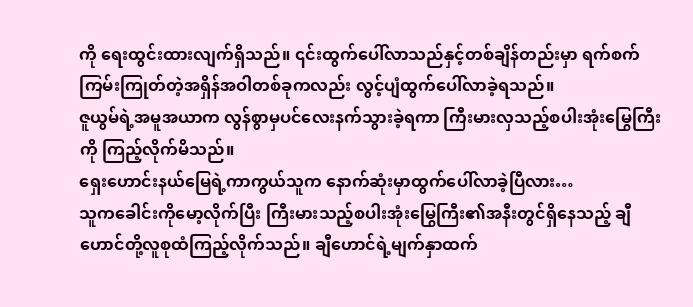ကို ရေးထွင်းထားလျက်ရှိသည်။ ၎င်းထွက်ပေါ်လာသည်နှင့်တစ်ချိန်တည်းမှာ ရက်စက်ကြမ်းကြုတ်တဲ့အရှိန်အဝါတစ်ခုကလည်း လွင့်ပျံထွက်ပေါ်လာခဲ့ရသည်။
ဇူယွမ်ရဲ့အမူအယာက လွန်စွာမှပင်လေးနက်သွားခဲ့ရကာ ကြီးမားလှသည့်စပါးအုံးမြွေကြီးကို ကြည့်လိုက်မိသည်။
ရှေးဟောင်းနယ်မြေရဲ့ကာကွယ်သူက နောက်ဆုံးမှာထွက်ပေါ်လာခဲ့ပြီလား…
သူကခေါင်းကိုမော့လိုက်ပြီး ကြီးမားသည့်စပါးအုံးမြွေကြီး၏အနီးတွင်ရှိနေသည့် ချီဟောင်တို့လူစုထံကြည့်လိုက်သည်။ ချီဟောင်ရဲ့မျက်နှာထက်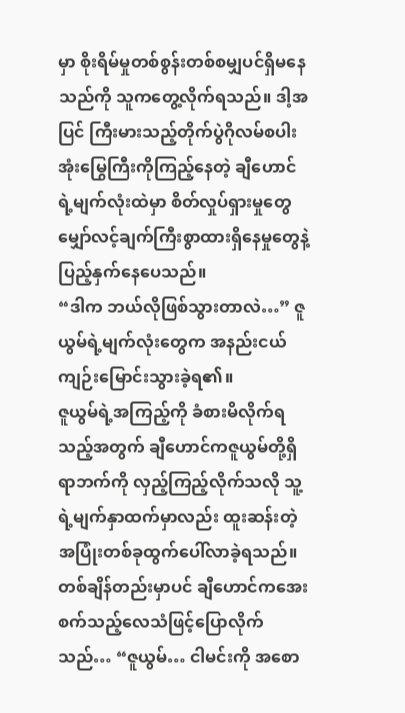မှာ စိုးရိမ်မှုတစ်စွန်းတစ်စမျှပင်ရှိမနေသည်ကို သူကတွေ့လိုက်ရသည်။ ဒါ့အပြင် ကြီးမားသည့်တိုက်ပွဲဂိုလမ်စပါးအုံးမြွေကြီးကိုကြည့်နေတဲ့ ချီဟောင်ရဲ့မျက်လုံးထဲမှာ စိတ်လှုပ်ရှားမှုတွေ မျှော်လင့်ချက်ကြီးစွာထားရှိနေမှုတွေနဲ့ ပြည့်နှက်နေပေသည်။
“ဒါက ဘယ်လိုဖြစ်သွားတာလဲ…” ဇူယွမ်ရဲ့မျက်လုံးတွေက အနည်းငယ်ကျဉ်းမြောင်းသွားခဲ့ရ၏။
ဇူယွမ်ရဲ့အကြည့်ကို ခံစားမိလိုက်ရသည့်အတွက် ချီဟောင်ကဇူယွမ်တို့ရှိရာဘက်ကို လှည့်ကြည့်လိုက်သလို သူ့ရဲ့မျက်နှာထက်မှာလည်း ထူးဆန်းတဲ့အပြုံးတစ်ခုထွက်ပေါ်လာခဲ့ရသည်။ တစ်ချိန်တည်းမှာပင် ချီဟောင်ကအေးစက်သည့်လေသံဖြင့်ပြောလိုက်သည်… “ဇူယွမ်… ငါမင်းကို အစော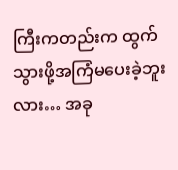ကြီးကတည်းက ထွက်သွားဖို့အကြံမပေးခဲ့ဘူးလား… အခု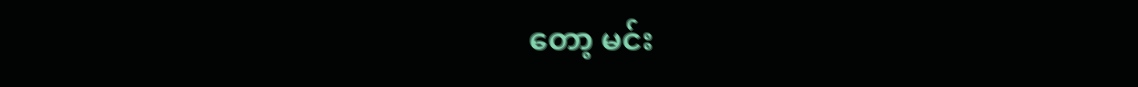တော့ မင်း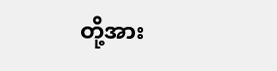တို့အား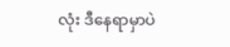လုံး ဒီနေရာမှာပဲ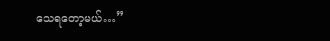သေရတော့မယ်…”